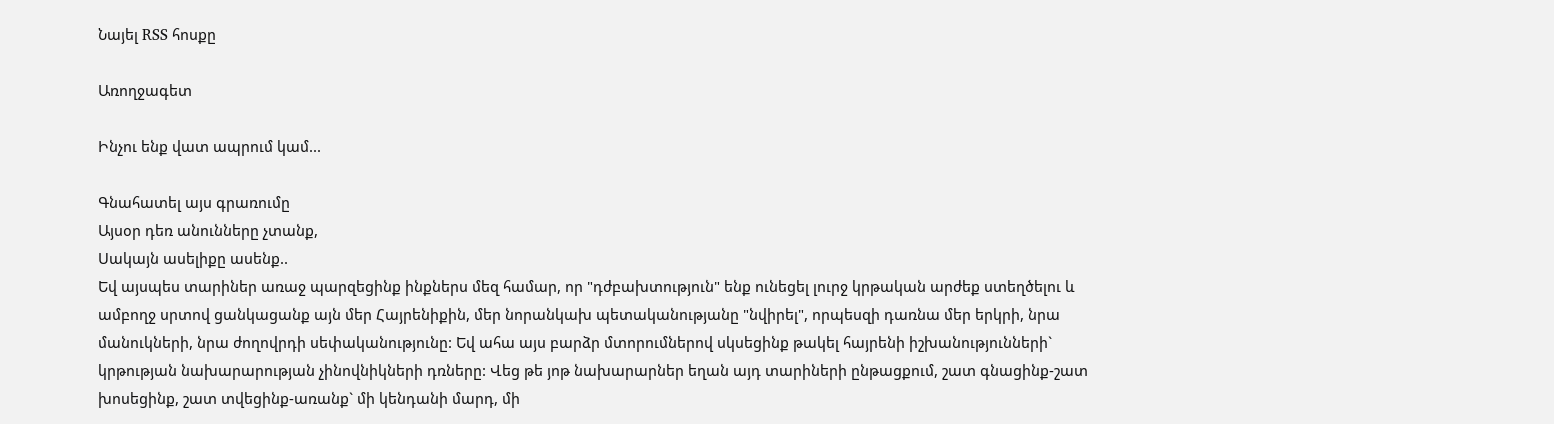Նայել RSS հոսքը

Առողջագետ

Ինչու ենք վատ ապրում կամ...

Գնահատել այս գրառումը
Այսօր դեռ անունները չտանք,
Սակայն ասելիքը ասենք..
Եվ այսպես տարիներ առաջ պարզեցինք ինքներս մեզ համար, որ "դժբախտություն" ենք ունեցել լուրջ կրթական արժեք ստեղծելու և ամբողջ սրտով ցանկացանք այն մեր Հայրենիքին, մեր նորանկախ պետականությանը "նվիրել", որպեսզի դառնա մեր երկրի, նրա մանուկների, նրա ժողովրդի սեփականությունը: Եվ ահա այս բարձր մտորումներով սկսեցինք թակել հայրենի իշխանությունների` կրթության նախարարության չինովնիկների դռները: Վեց թե յոթ նախարարներ եղան այդ տարիների ընթացքում, շատ գնացինք-շատ խոսեցինք, շատ տվեցինք-առանք` մի կենդանի մարդ, մի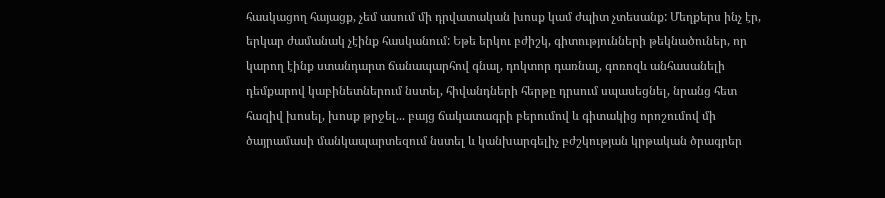հասկացող հայացք, չեմ ասում մի դրվատական խոսք կամ ժպիտ չտեսանք: Մեղքերս ինչ էր, երկար ժամանակ չէինք հասկանում: Եթե երկու բժիշկ, գիտությունների թեկնածուներ, որ կարող էինք ստանդարտ ճանապարհով գնալ, դոկտոր դառնալ, գոռոզև անհասանելի դեմքարով կաբինետներում նստել, հիվանդների հերթը դրսում սպասեցնել, նրանց հետ հազիվ խոսել, խոսք թրջել... բայց ճակատագրի բերումով և գիտակից որոշումով մի ծայրամասի մանկապարտեզում նստել և կանխարգելիչ բժշկության կրթական ծրագրեր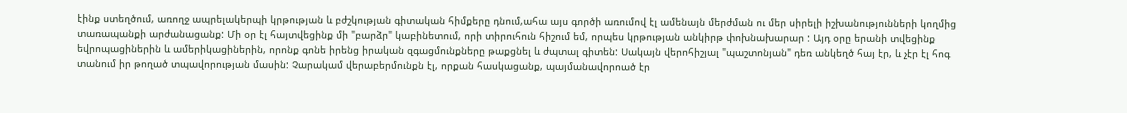էինք ստեղծում, առողջ ապրելակերպի կրթության և բժշկության գիտական հիմքերը դնում,ահա այս գործի առումով էլ ամենայն մերժման ու մեր սիրելի իշխանությունների կողմից տառապանքի արժանացանք: Մի օր էլ հայտվեցինք մի "բարձր" կաբինետում, որի տիրուհուն հիշում եմ, որպես կրթության անկիրթ փոխնախարար : Այդ օրը երանի տվեցինք եվրոպացիներին և ամերիկացիներին, որոնք գոնե իրենց իրական զգացմունքները թաքցնել և ժպտալ գիտեն: Սակայն վերոհիշյալ "պաշտոնյան" դեռ անկեղծ հայ էր, և չէր էլ հոգ տանում իր թողած տպավորության մասին: Չարակամ վերաբերմունքն էլ, որքան հասկացանք, պայմանավորոած էր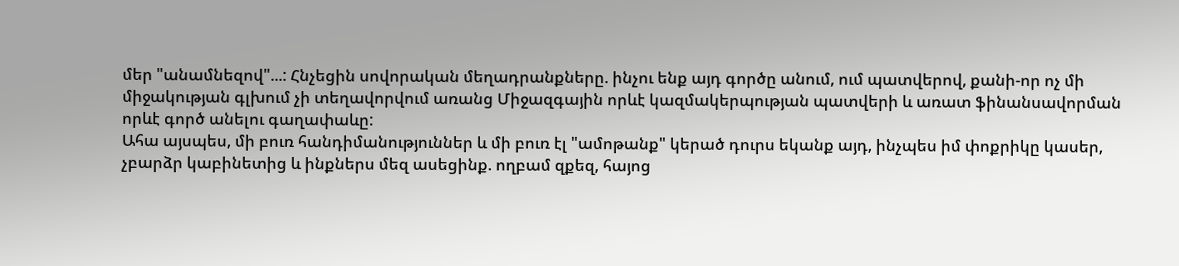մեր "անամնեզով"...: Հնչեցին սովորական մեղադրանքները. ինչու ենք այդ գործը անում, ում պատվերով, քանի-որ ոչ մի միջակության գլխում չի տեղավորվում առանց Միջազգային որևէ կազմակերպության պատվերի և առատ ֆինանսավորման որևէ գործ անելու գաղափաևը:
Ահա այսպես, մի բուռ հանդիմանություններ և մի բուռ էլ "ամոթանք" կերած դուրս եկանք այդ, ինչպես իմ փոքրիկը կասեր, չբարձր կաբինետից և ինքներս մեզ ասեցինք. ողբամ զքեզ, հայոց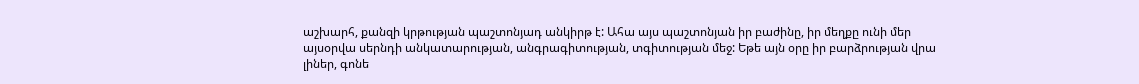աշխարհ, քանզի կրթության պաշտոնյադ անկիրթ է: Ահա այս պաշտոնյան իր բաժինը, իր մեղքը ունի մեր այսօրվա սերնդի անկատարության, անգրագիտության, տգիտության մեջ: Եթե այն օրը իր բարձրության վրա լիներ, գոնե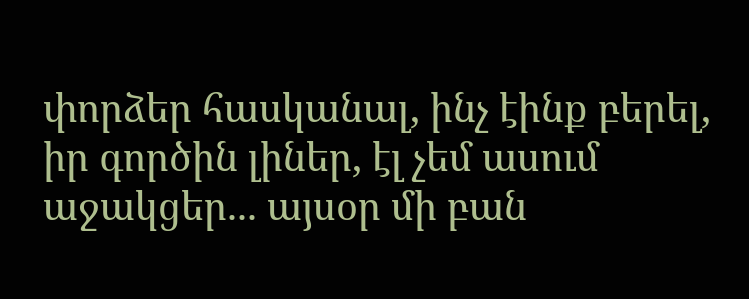փորձեր հասկանալ, ինչ էինք բերել, իր գործին լիներ, էլ չեմ ասում աջակցեր... այսօր մի բան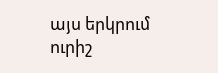այս երկրում ուրիշ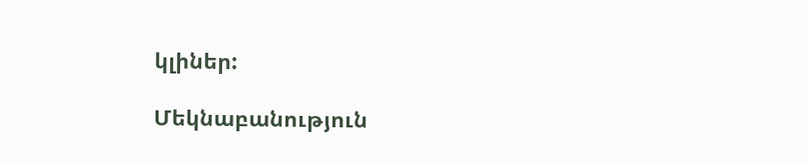կլիներ:

Մեկնաբանություն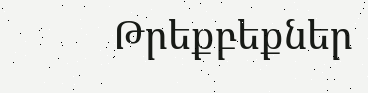Թրեքբեքներ